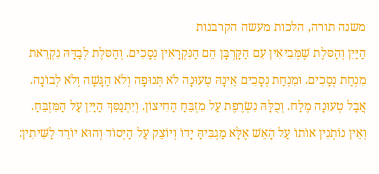משנה תורה, הלכות מעשה הקרבנות
הַיַּיִן וְהַסּלֶת שֶׁמְּבִיאִין עִם הַקָּרְבָּן הֵם הַנִּקְרָאִין נְסָכִים. וְהַסּלֶת לְבַדָּהּ נִקְרֵאת מִנְחַת נְסָכִים. וּמִנְחַת נְסָכִים אֵינָהּ טְעוּנָה לֹא תְּנוּפָה וְלֹא הַגָּשָׁה וְלֹא לְבוֹנָה. אֲבָל טְעוּנָה מֶלַח. וְכֻלָּהּ נִשְׂרֶפֶת עַל מִזְבֵּחַ הַחִיצוֹן. וְיִתְנַסֵּךְ הַיַּיִן עַל הַמִּזְבֵּחַ. וְאֵין נוֹתְנִין אוֹתוֹ עַל הָאֵשׁ אֶלָּא מַגְבִּיהַּ יָדוֹ וְיוֹצֵק עַל הַיְסוֹד וְהוּא יוֹרֵד לַשִּׁיתִין: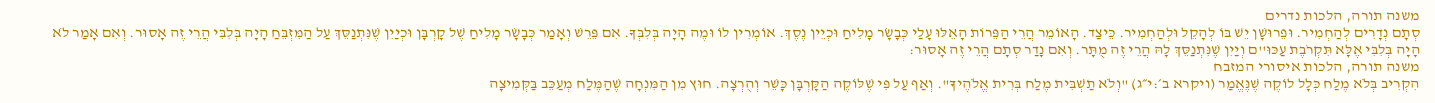משנה תורה, הלכות נדרים
סְתָם נְדָרִים לְהַחְמִיר. וּפֵרוּשָׁן יֵשׁ בּוֹ לְהָקֵל וּלְהַחְמִיר. כֵּיצַד. הָאוֹמֵר הֲרֵי הַפֵּרוֹת הָאֵלּוּ עָלַי כְּבָשָׂר מָלִיחַ וּכְיֵין נֶסֶךְ. אוֹמְרִין לוֹ וּמֶה הָיָה בְּלִבְּךָ. אִם פֵּרֵשׁ וְאָמַר כְּבָשָׂר מָלִיחַ שֶׁל קָרְבָּן וּכְיַיִן שֶׁנִּתְנַסֵּךְ עַל הַמִּזְבֵּחַ הָיָה בְּלִבִּי הֲרֵי זֶה אָסוּר. וְאִם אָמַר לֹא הָיָה בְּלִבִּי אֶלָּא תִּקְרֹבֶת עַכּוּ''ם וְיַיִן שֶׁנִּתְנַסֵּךְ לָהּ הֲרֵי זֶה מֻתָּר. וְאִם נָדַר סְתָם הֲרֵי זֶה אָסוּר:
משנה תורה, הלכות איסורי המזבח
הִקְרִיב בְּלֹא מֶלַח כְּלָל לוֹקֶה שֶׁנֶּאֱמַר (ויקרא ב׳:י״ג) "וְלֹא תַשְׁבִּית מֶלַח בְּרִית אֱלֹהֶיךָ". וְאַף עַל פִּי שֶׁלּוֹקֶה הַקָּרְבָּן כָּשֵׁר וְהֻרְצָה. חוּץ מִן הַמִּנְחָה שֶׁהַמֶּלַח מְעַכֵּב בַּקְּמִיצָה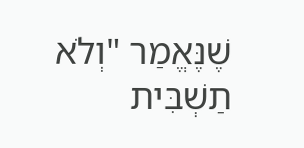שֶׁנֶּאֱמַר "וְלֹא תַשְׁבִּית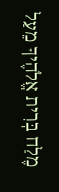מֶלַח בְּרִית אֱלֹהֶיךָ מֵעַל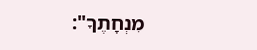מִנְחָתֶךָ":